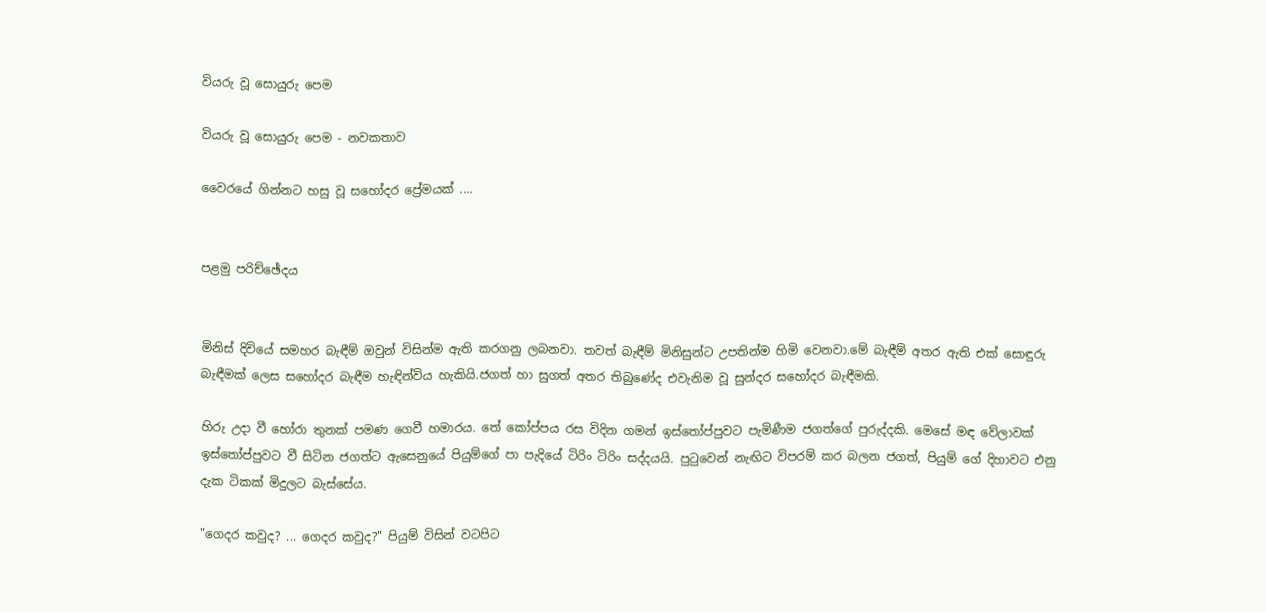වියරු වූ සොයුරු පෙම

වියරු වූ සොයුරු පෙම - නවකතාව

වෛරයේ ගින්නට හසු වූ සහෝදර ප්‍රේමයක් ....


පළමු පරිච්ඡේදය


මිනිස් දිවියේ සමහර බැඳීම් ඔවුන් විසින්ම ඇති කරගනු ලබනවා. තවත් බැඳීම් මිනිසුන්ට උපතින්ම හිමි වෙනවා.මේ බැඳීම් අතර ඇති එක් සොඳුරු බැඳීමක් ලෙස සහෝදර බැඳීම හැඳින්විය හැකියි.ජගත් හා සුගත් අතර තිබුණේද එවැනිම වූ සුන්දර සහෝදර බැඳීමකි.

හිරු උදා වී හෝරා තුනක් පමණ ගෙවී හමාරය. තේ කෝප්පය රස විදින ගමන් ඉස්තෝප්පුවට පැමිණීම ජගත්ගේ පුරුද්දකි. මෙසේ මඳ වේලාවක් ඉස්තෝප්පුවට වී සිටින ජගත්ට ඇසෙනුයේ පියුම්ගේ පා පැදියේ ටිරිං ටිරිං සද්දයයි. පුටුවෙන් නැඟිට විපරම් කර බලන ජගත්, පියුම් ගේ දිහාවට එනු දැක ටිකක් මිදුලට බැස්සේය.

"ගෙදර කවුද? ... ගෙදර කවුද?" පියුම් විසින් වටපිට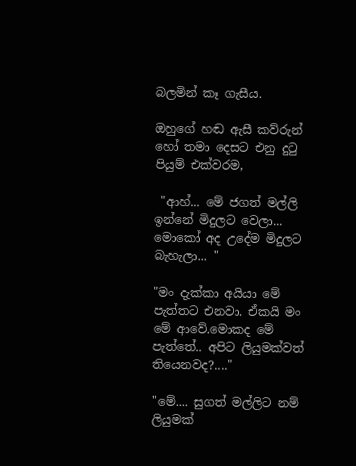බලමින් කෑ ගැසීය.

ඔහුගේ හඬ ඇසී කව්රුන් හෝ තමා දෙසට එනු දුටු පියුම් එක්වරම,

 "ආහ්... මේ ජගත් මල්ලි ඉන්නේ මිදුලට වෙලා... මොකෝ අද උදේම මිදුලට බැහැලා... "

"මං දැක්කා අයියා මේ පැත්තට එනවා. ඒකයි මං මේ ආවේ.මොකද මේ පැත්තේ.. අපිට ලියුමක්වත් තියෙනවද?...."

"මේ.... සුගත් මල්ලිට නම් ලියුමක්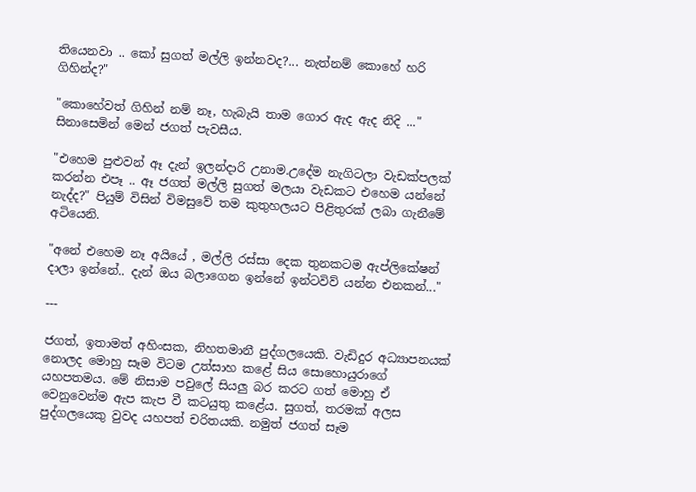තියෙනවා .. කෝ සුගත් මල්ලි ඉන්නවද?... නැත්නම් කොහේ හරි ගිහින්ද?"

"කොහේවත් ගිහින් නම් නෑ, හැබැයි තාම ගොර ඇද ඇද නිදි ..."  සිනාසෙමින් මෙන් ජගත් පැවසීය.

"එහෙම පුළුවන් ඈ දැන් ඉලන්දාරි උනාම.උදේම නැගිටලා වැඩක්පලක් කරන්න එපෑ .. ඈ ජගත් මල්ලි සුගත් මලයා වැඩකට එහෙම යන්නේ නැද්ද?" පියුම් විසින් විමසුවේ තම කුතුහලයට පිළිතුරක් ලබා ගැනීමේ අටියෙනි.

"අනේ එහෙම නෑ අයියේ , මල්ලි රස්සා දෙක තුනකටම ඇප්ලිකේෂන් දාලා ඉන්නේ.. දැන් ඔය බලාගෙන ඉන්නේ ඉන්ටවිව් යන්න එනකන්..."

---

ජගත්, ඉතාමත් අහිංසක, නිහතමානී පුද්ගලයෙකි. වැඩිදුර අධ්‍යාපනයක් නොලද මොහු සෑම විටම උත්සාහ කළේ සිය සොහොයුරාගේ යහපතමය. මේ නිසාම පවුලේ සියලු බර කරට ගත් මොහු ඒ වෙනුවෙන්ම ඇප කැප වී කටයුතු කළේය. සුගත්, තරමක් අලස පුද්ගලයෙකු වුවද යහපත් චරිතයකි. නමුත් ජගත් සෑම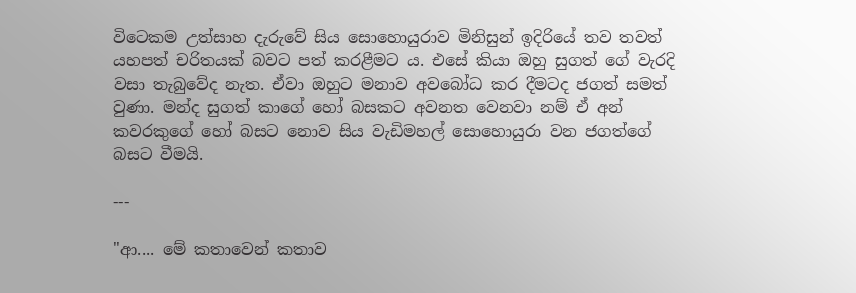විටෙකම උත්සාහ දැරුවේ සිය සොහොයුරාව මිනිසුන් ඉදිරියේ තව තවත් යහපත් චරිතයක් බවට පත් කරළීමට ය. එසේ කියා ඔහු සුගත් ගේ වැරදි වසා තැබුවේද නැත. ඒවා ඔහුට මනාව අවබෝධ කර දීමටද ජගත් සමත් වුණා. මන්ද සුගත් කාගේ හෝ බසකට අවනත වෙනවා නම් ඒ අන් කවරකුගේ හෝ බසට නොව සිය වැඩිමහල් සොහොයුරා වන ජගත්ගේ බසට වීමයි.

---

"ආ.... මේ කතාවෙන් කතාව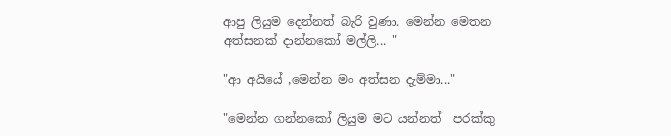ආපු ලියුම දෙන්නත් බැරි වුණා. මෙන්න මෙතන අත්සනක් දාන්නකෝ මල්ලි... "

"ආ අයියේ ,මෙන්න මං අත්සන දැම්මා..."

"මෙන්න ගන්නකෝ ලියුම මට යන්නත්  පරක්කු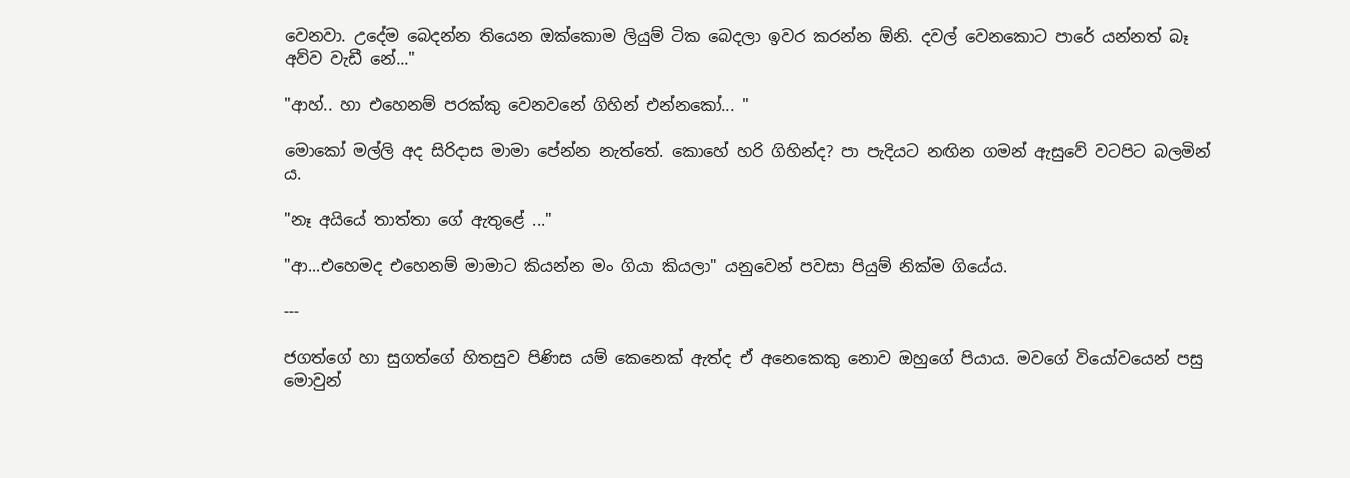වෙනවා. උදේම බෙදන්න තියෙන ඔක්කොම ලියුම් ටික බෙදලා ඉවර කරන්න ඕනි. දවල් වෙනකොට පාරේ යන්නත් බෑ අව්ව වැඩී නේ..."

"ආහ්.. හා එහෙනම් පරක්කු වෙනවනේ ගිහින් එන්නකෝ... "

මොකෝ මල්ලි අද සිරිදාස මාමා පේන්න නැත්තේ. කොහේ හරි ගිහින්ද? පා පැදියට නඟින ගමන් ඇසුවේ වටපිට බලමින් ය.

"නෑ අයියේ තාත්තා ගේ ඇතුළේ ..."

"ආ...එහෙමද එහෙනම් මාමාට කියන්න මං ගියා කියලා" යනුවෙන් පවසා පියුම් නික්ම ගියේය.

---

ජගත්ගේ හා සුගත්ගේ හිතසුව පිණිස යම් කෙනෙක් ඇත්ද ඒ අනෙකෙකු නොව ඔහුගේ පියාය. මවගේ වියෝවයෙන් පසු මොවුන්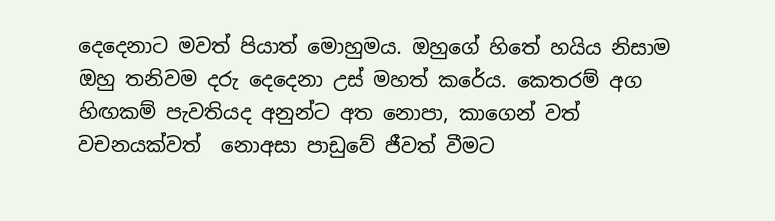දෙදෙනාට මවත් පියාත් මොහුමය. ඔහුගේ හිතේ හයිය නිසාම ඔහු තනිවම දරු දෙදෙනා උස් මහත් කරේය. කෙතරම් අග හිඟකම් පැවතියද අනුන්ට අත නොපා, කාගෙන් වත් වචනයක්වත්  නොඅසා පාඩුවේ ජීවත් වීමට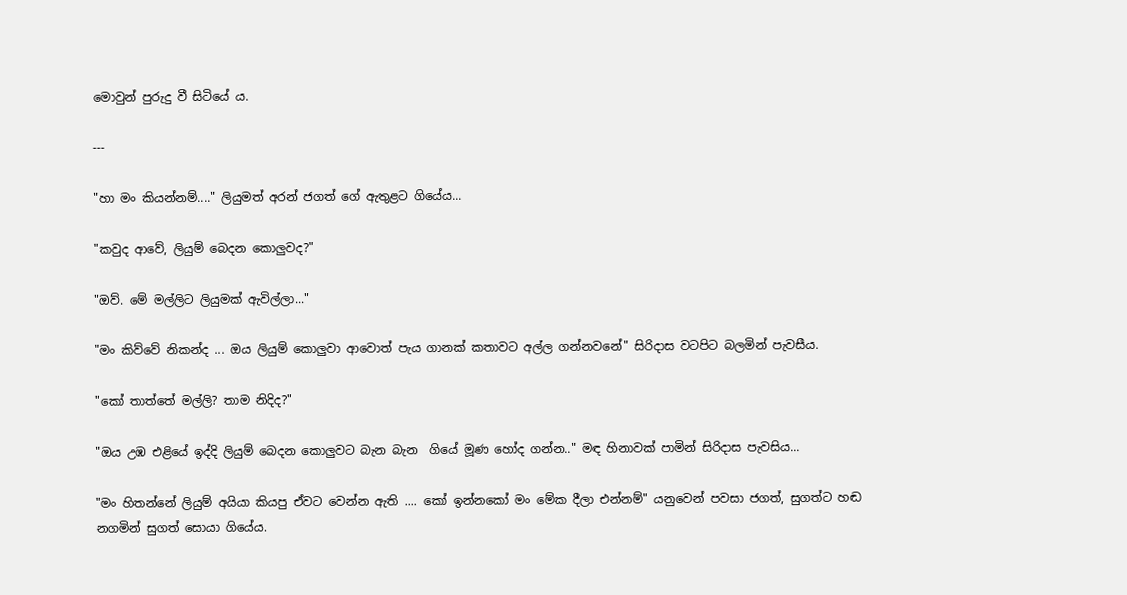මොවුන් පුරුදු වී සිටියේ ය.

---

"හා මං කියන්නම්...." ලියුමත් අරන් ජගත් ගේ ඇතුළට ගියේය...

"කවුද ආවේ, ලියුම් බෙදන කොලුවද?"

"ඔව්. මේ මල්ලිට ලියුමක් ඇවිල්ලා..."

"මං කිව්වේ නිකන්ද ... ඔය ලියුම් කොලුවා ආවොත් පැය ගානක් කතාවට අල්ල ගන්නවනේ" සිරිදාස වටපිට බලමින් පැවසීය.

"කෝ තාත්තේ මල්ලි? තාම නිදිද?"

"ඔය උඹ එළියේ ඉද්දි ලියුම් බෙදන කොලුවට බැන බැන  ගියේ මූණ හෝද ගන්න.." මඳ හිනාවක් පාමින් සිරිදාස පැවසිය...

"මං හිතන්නේ ලියුම් අයියා කියපු ඒවට වෙන්න ඇති .... කෝ ඉන්නකෝ මං මේක දීලා එන්නම්" යනුවෙන් පවසා ජගත්, සුගත්ට හඬ නගමින් සුගත් සොයා ගියේය.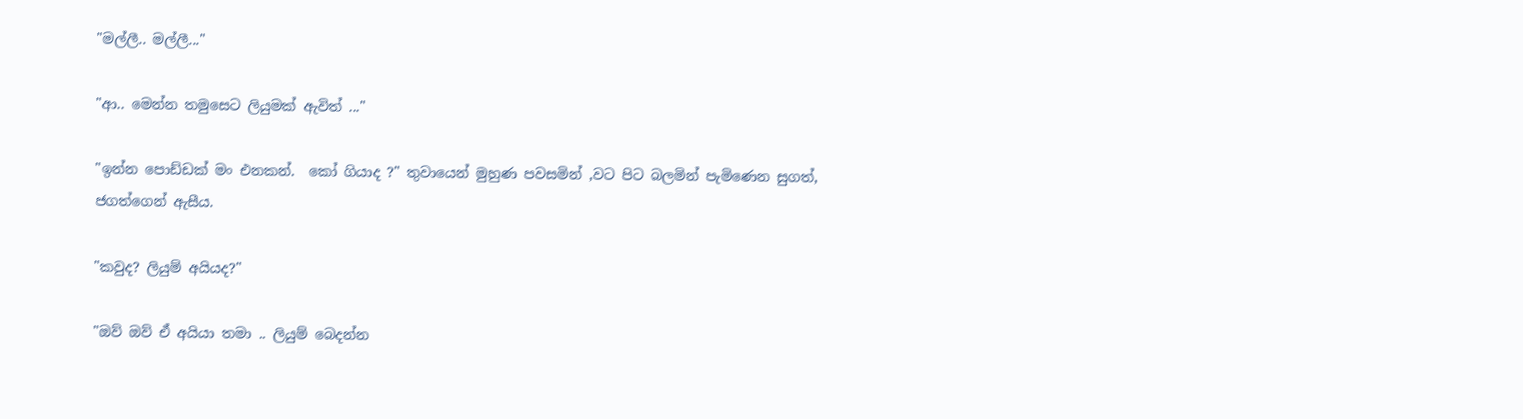"මල්ලී.. මල්ලී..."

"ආ.. මෙන්න තමුසෙට ලියුමක් ඇවිත් ..."

"ඉන්න පොඩ්ඩක් මං එනකන්.  කෝ ගියාද ?" තුවායෙන් මුහුණ පවසමින් ,වට පිට බලමින් පැමිණෙන සුගත්, ජගත්ගෙන් ඇසීය.

"කවුද? ලියුම් අයියද?"

"ඔව් ඔව් ඒ අයියා තමා .. ලියුම් බෙදන්න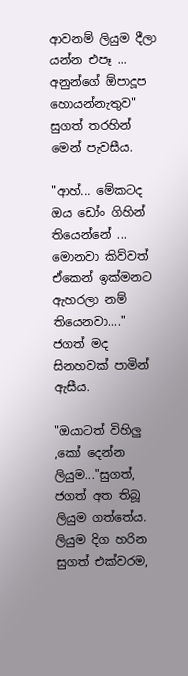ආවනම් ලියුම දීලා යන්න එපෑ ... අනුන්ගේ ඕපාදූප හොයන්නැතුව" සුගත් තරහින් මෙන් පැවසීය.

"ආහ්... මේකටද ඔය ඩෝං ගිහින් තියෙන්නේ ... මොනවා කිව්වත් ඒකෙන් ඉක්මනට ඇහරලා නම් තියෙනවා...." ජගත් මද සිනහවක් පාමින් ඇසීය.

"ඔයාටත් විහිලු ,කෝ දෙන්න ලියුම..."සුගත්, ජගත් අත තිබූ ලියුම ගත්තේය. ලියුම දිග හරින සුගත් එක්වරම,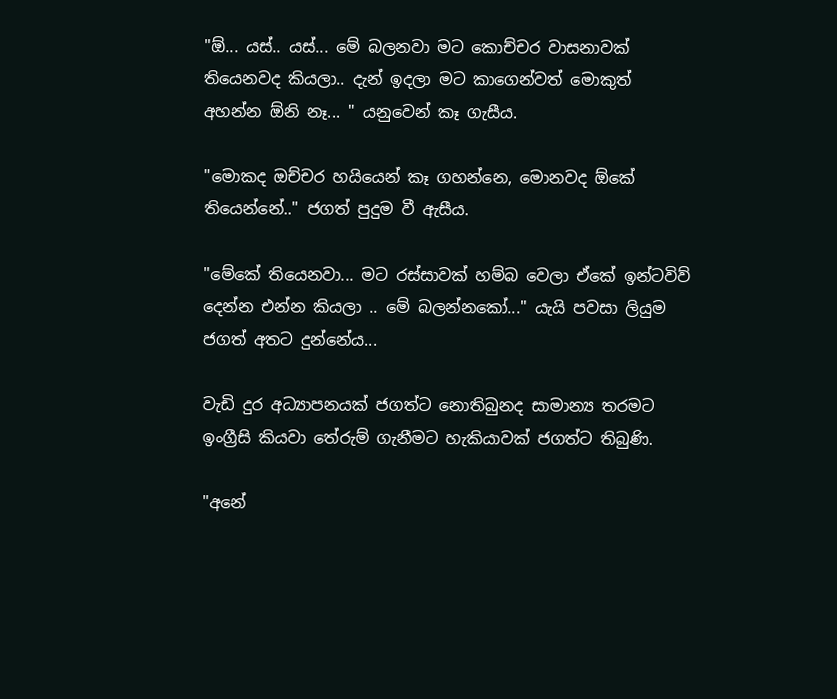"ඕ... යස්.. යස්... මේ බලනවා මට කොච්චර වාසනාවක් තියෙනවද කියලා.. දැන් ඉදලා මට කාගෙන්වත් මොකුත් අහන්න ඕනි නෑ... " යනුවෙන් කෑ ගැසීය.

"මොකද ඔච්චර හයියෙන් කෑ ගහන්නෙ, මොනවද ඕකේ තියෙන්නේ.." ජගත් පුදුම වී ඇසීය.

"මේකේ තියෙනවා... මට රස්සාවක් හම්බ වෙලා ඒකේ ඉන්ටවිව් දෙන්න එන්න කියලා .. මේ බලන්නකෝ..." යැයි පවසා ලියුම ජගත් අතට දුන්නේය...

වැඩි දුර අධ්‍යාපනයක් ජගත්ට නොතිබුනද සාමාන්‍ය තරමට ඉංග්‍රීසි කියවා තේරුම් ගැනීමට හැකියාවක් ජගත්ට තිබුණි.

"අනේ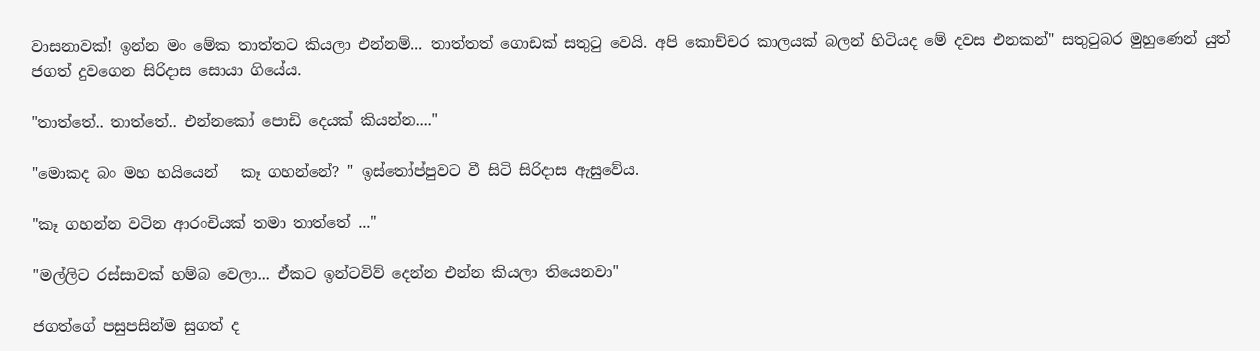වාසනාවක්! ඉන්න මං මේක තාත්තට කියලා එන්නම්... තාත්තත් ගොඩක් සතුටු වෙයි. අපි කොච්චර කාලයක් බලන් හිටියද මේ දවස එනකන්" සතුටුබර මුහුණෙන් යුත් ජගත් දුවගෙන සිරිදාස සොයා ගියේය.

"තාත්තේ.. තාත්තේ.. එන්නකෝ පොඩි දෙයක් කියන්න...."

"මොකද බං මහ හයියෙන්   කෑ ගහන්නේ? " ඉස්තෝප්පුවට වී සිටි සිරිදාස ඇසුවේය.

"කෑ ගහන්න වටින ආරංචියක් තමා තාත්තේ ..."

"මල්ලිට රස්සාවක් හම්බ වෙලා... ඒකට ඉන්ටවිව් දෙන්න එන්න කියලා තියෙනවා"

ජගත්ගේ පසුපසින්ම සුගත් ද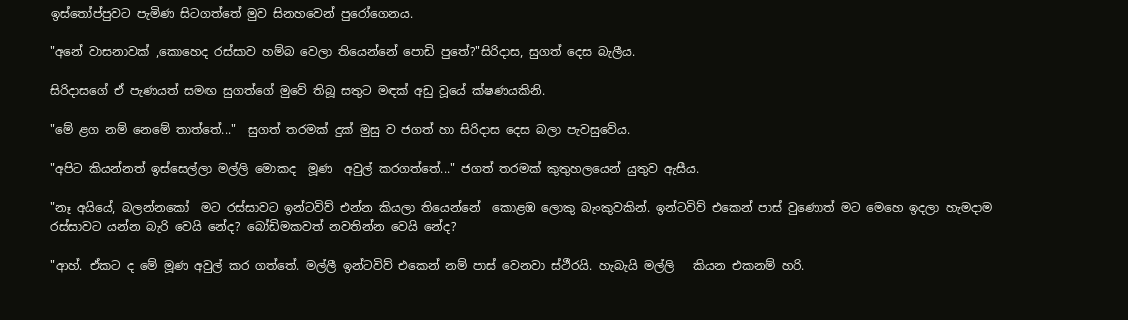ඉස්තෝප්පුවට පැමිණ සිටගත්තේ මුව සිනහවෙන් පුරෝගෙනය.

"අනේ වාසනාවක් ,කොහෙද රස්සාව හම්බ වෙලා තියෙන්නේ පොඩි පුතේ?"සිරිදාස, සුගත් දෙස බැලීය.

සිරිදාසගේ ඒ පැණයත් සමඟ සුගත්ගේ මුවේ තිබූ සතුට මඳක් අඩු වූයේ ක්ෂණයකිනි.

"මේ ළග නම් නෙමේ තාත්තේ..."  සුගත් තරමක් දුක් මුසු ව ජගත් හා සිරිදාස දෙස බලා පැවසුවේය.

"අපිට කියන්නත් ඉස්සෙල්ලා මල්ලි මොකද  මූණ  අවුල් කරගත්තේ..." ජගත් තරමක් කුතුහලයෙන් යුතුව ඇසීය.

"නෑ අයියේ, බලන්නකෝ  මට රස්සාවට ඉන්ටවිව් එන්න කියලා තියෙන්නේ  කොළඹ ලොකු බැංකුවකින්. ඉන්ටවිව් එකෙන් පාස් වුණොත් මට මෙහෙ ඉදලා හැමදාම රස්සාවට යන්න බැරි වෙයි නේද? බෝඩිමකවත් නවතින්න වෙයි නේද?

"ආහ්. ඒකට ද මේ මූණ අවුල් කර ගත්තේ. මල්ලී ඉන්ටවිව් එකෙන් නම් පාස් වෙනවා ස්ථීරයි. හැබැයි මල්ලි   කියන එකනම් හරි.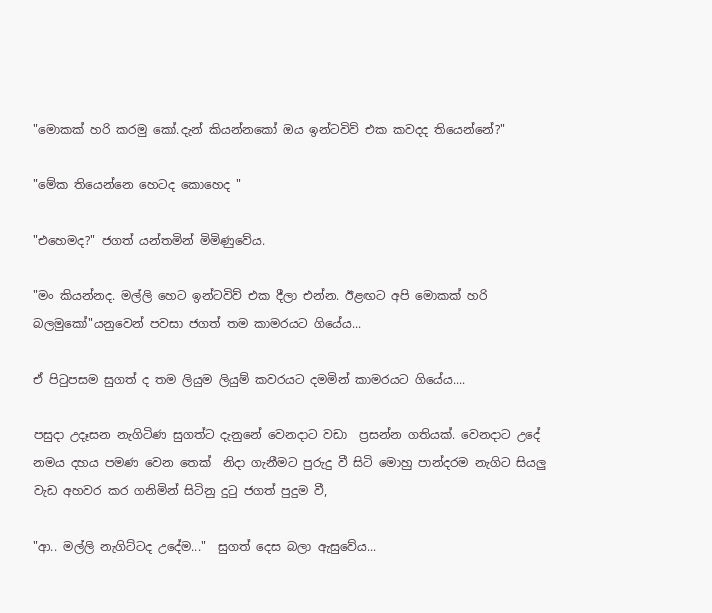"මොකක් හරි කරමු කෝ.දැන් කියන්නකෝ ඔය ඉන්ටවිව් එක කවදද තියෙන්නේ?"

"මේක තියෙන්නෙ හෙටද කොහෙද "

"එහෙමද?" ජගත් යන්තමින් මිමිණුවේය.

"මං කියන්නද. මල්ලි හෙට ඉන්ටවිව් එක දීලා එන්න. ඊළඟට අපි මොකක් හරි බලමුකෝ"යනුවෙන් පවසා ජගත් තම කාමරයට ගියේය...

ඒ පිටුපසම සුගත් ද තම ලියුම ලියුම් කවරයට දමමින් කාමරයට ගියේය....

පසුදා උදෑසන නැගිටිණ සුගත්ට දැනුනේ වෙනදාට වඩා  ප්‍රසන්න ගතියක්. වෙනදාට උදේ නමය දහය පමණ වෙන තෙක්  නිදා ගැනීමට පුරුදු වී සිටි මොහු පාන්දරම නැගිට සියලු වැඩ අහවර කර ගනිමින් සිටිනු දුටු ජගත් පුදුම වී,

"ආ.. මල්ලි නැගිට්ටද උදේම..."  සුගත් දෙස බලා ඇසුවේය...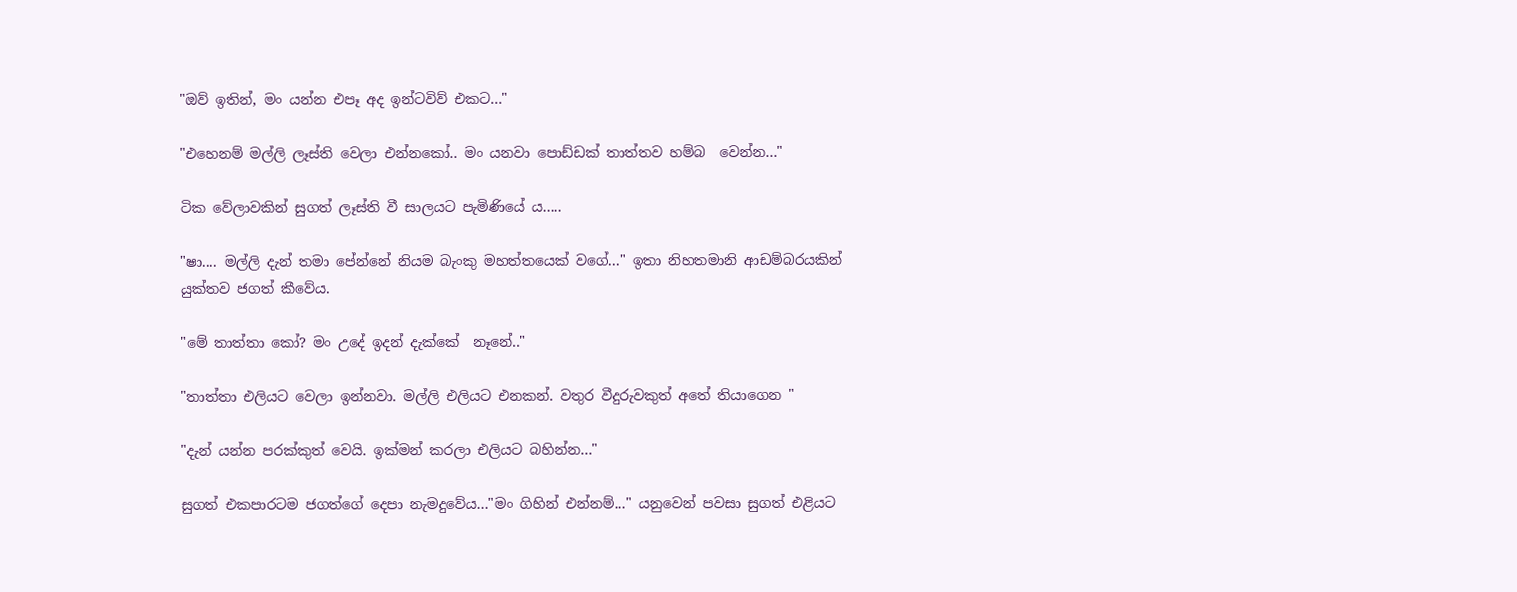"ඔව් ඉතින්, මං යන්න එපෑ අද ඉන්ටවිව් එකට..."

"එහෙනම් මල්ලි ලෑස්ති වෙලා එන්නකෝ.. මං යනවා පොඩ්ඩක් තාත්තව හම්බ  වෙන්න..."

ටික වේලාවකින් සුගත් ලෑස්ති වී සාලයට පැමිණියේ ය.....

"ෂා.... මල්ලි දැන් තමා පේන්නේ නියම බැංකු මහත්තයෙක් වගේ..." ඉතා නිහතමානි ආඩම්බරයකින් යුක්තව ජගත් කීවේය.

"මේ තාත්තා කෝ? මං උදේ ඉදන් දැක්කේ  නෑනේ.."

"තාත්තා එලියට වෙලා ඉන්නවා. මල්ලි එලියට එනකන්. වතුර වීදුරුවකුත් අතේ තියාගෙන "

"දැන් යන්න පරක්කුත් වෙයි. ඉක්මන් කරලා එලියට බහින්න..."

සුගත් එකපාරටම ජගත්ගේ දෙපා නැමදුවේය..."මං ගිහින් එන්නම්..." යනුවෙන් පවසා සුගත් එළියට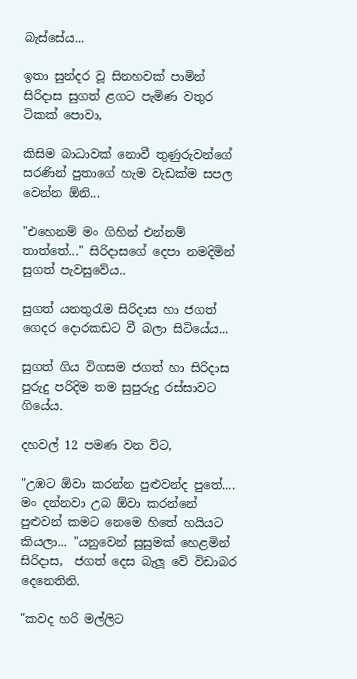බැස්සේය...

ඉතා සුන්දර වූ සිනහවක් පාමින් සිරිදාස සුගත් ළගට පැමිණ වතුර ටිකක් පොවා,

කිසිම බාධාවක් නොවී තුණුරුවන්ගේ සරණින් පුතාගේ හැම වැඩක්ම සපල වෙන්න ඕනි...

"එහෙනම් මං ගිහින් එන්නම් තාත්තේ..." සිරිදාසගේ දෙපා නමදිමින්  සුගත් පැවසුවේය..

සුගත් යනතුරැම සිරිදාස හා ජගත් ගෙදර දොරකඩට වී බලා සිටියේය...

සුගත් ගිය විගසම ජගත් හා සිරිදාස පුරුදු පරිදිම තම සුපුරුදු රස්සාවට ගියේය.

දහවල් 12 පමණ වන විට,

"උඹට ඕවා කරන්න පුළුවන්ද පුතේ.... මං දන්නවා උබ ඕවා කරන්නේ පුළුවන් කමට නෙමෙ හිතේ හයියට කියලා... "යනුවෙන් සුසුමක් හෙළමින් සිරිදාස,  ජගත් දෙස බැලූ වේ විඩාබර දෙනෙතිනි.

"කවද හරි මල්ලිට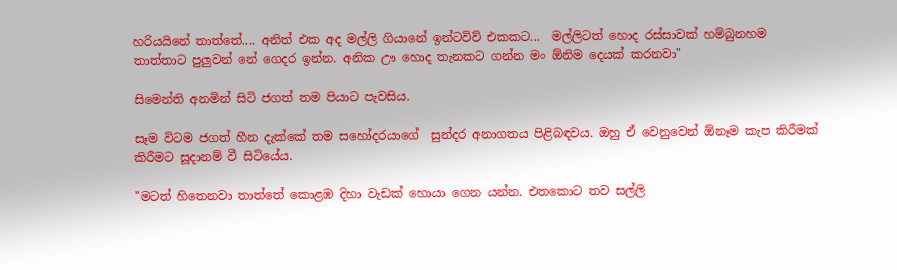හරියයිනේ තාත්තේ.... අනිත් එක අද මල්ලි ගියානේ ඉන්ටවිව් එකකට...  මල්ලිටත් හොද රස්සාවක් හම්බුනහම තාත්තාට පුලුවන් නේ ගෙදර ඉන්න. අනික ඌ හොද තැනකට ගන්න මං ඕනිම දෙයක් කරනවා"

සිමෙන්ති අනමින් සිටි ජගත් තම පියාට පැවසිය.

සෑම විටම ජගත් හීන දැක්කේ තම සහෝදරයාගේ  සුන්දර අනාගතය පිළිබඳවය. ඔහු ඒ වෙනුවෙන් ඕනෑම කැප කිරීමක් කිරීමට සූදානම් වී සිටියේය.

"මටත් හිතෙනවා තාත්තේ කොළඹ දිහා වැඩක් හොයා ගෙන යන්න. එතකොට තව සල්ලි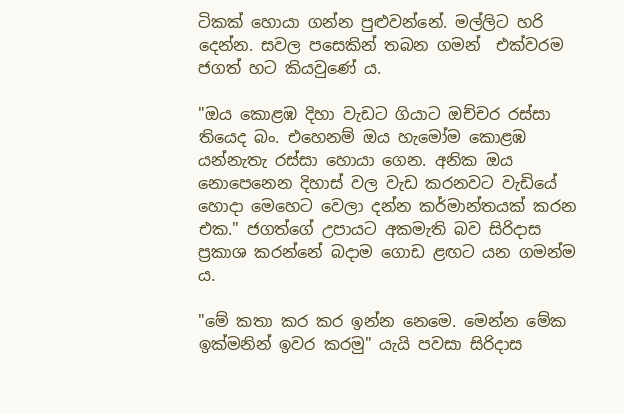ටිකක් හොයා ගන්න පුළුවන්නේ. මල්ලිට හරි දෙන්න. සවල පසෙකින් තබන ගමන්  එක්වරම ජගත් හට කියවුණේ ය.

"ඔය කොළඹ දිහා වැඩට ගියාට ඔච්චර රස්සා තියෙද බං. එහෙනම් ඔය හැමෝම කොළඹ යන්නැතැ රස්සා හොයා ගෙන. අනික ඔය නොපෙනෙන දිහාස් වල වැඩ කරනවට වැඩියේ හොදා මෙහෙට වෙලා දන්න කර්මාන්තයක් කරන එක." ජගත්ගේ උපායට අකමැති බව සිරිදාස ප්‍රකාශ කරන්නේ බදාම ගොඩ ළඟට යන ගමන්ම ය.

"මේ කතා කර කර ඉන්න නෙමෙ. මෙන්න මේක ඉක්මනින් ඉවර කරමු" යැයි පවසා සිරිදාස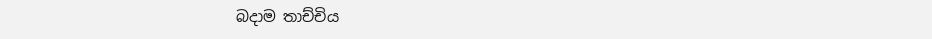බදාම තාච්චිය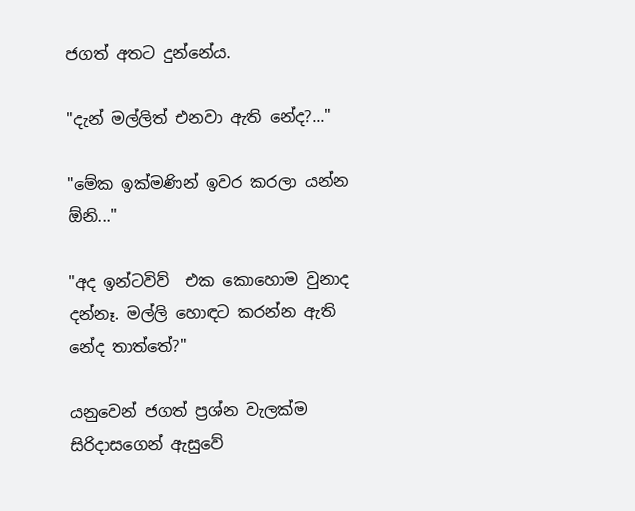ජගත් අතට දුන්නේය.

"දැන් මල්ලිත් එනවා ඇති නේද?..."

"මේක ඉක්මණින් ඉවර කරලා යන්න ඕනි..."

"අද ඉන්ටවිව්  එක කොහොම වුනාද දන්නෑ. මල්ලි හොඳට කරන්න ඇති නේද තාත්තේ?"

යනුවෙන් ජගත් ප්‍රශ්න වැලක්ම සිරිදාසගෙන් ඇසුවේ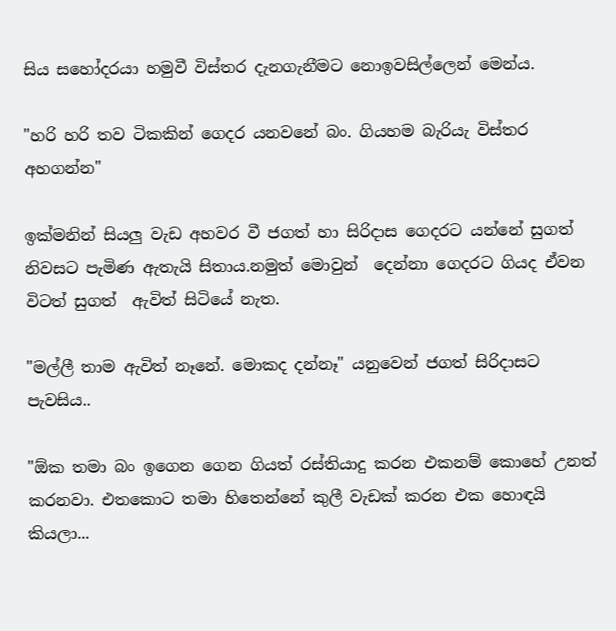සිය සහෝදරයා හමුවී විස්තර දැනගැනීමට නොඉවසිල්ලෙන් මෙන්ය.

"හරි හරි තව ටිකකින් ගෙදර යනවනේ බං. ගියහම බැරියැ විස්තර අහගන්න"

ඉක්මනින් සියලු වැඩ අහවර වී ජගත් හා සිරිදාස ගෙදරට යන්නේ සුගත් නිවසට පැමිණ ඇතැයි සිතාය.නමුත් මොවුන්  දෙන්නා ගෙදරට ගියද ඒවන විටත් සුගත්  ඇවිත් සිටියේ නැත.

"මල්ලී තාම ඇවිත් නෑනේ. මොකද දන්නෑ" යනුවෙන් ජගත් සිරිදාසට පැවසිය..

"ඕක තමා බං ඉගෙන ගෙන ගියත් රස්තියාදු කරන එකනම් කොහේ උනත් කරනවා. එතකොට තමා හිතෙන්නේ කුලී වැඩක් කරන එක හොඳයි කියලා...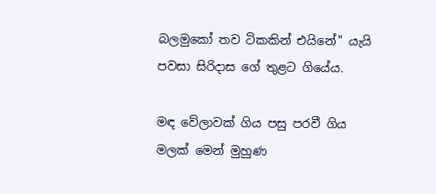බලමුකෝ තව ටිකකින් එයිනේ" යැයි පවසා සිරිදාස ගේ තුළට ගියේය.

මඳ වේලාවක් ගිය පසු පරවී ගිය මලක් මෙන් මුහුණ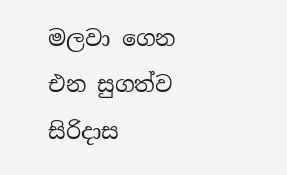මලවා ගෙන එන සුගත්ව සිරිදාස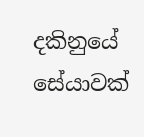දකිනුයේ සේයාවක්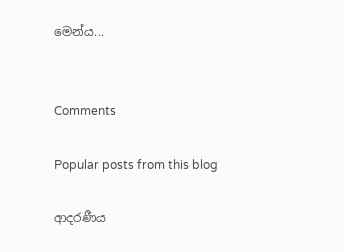මෙන්ය...


Comments

Popular posts from this blog

ආදරණීය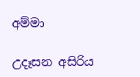අම්මා

උදෑසන අසිරිය